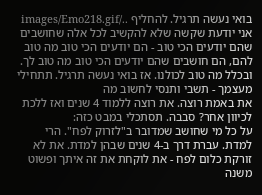בואי נעשה תרגיל. להחליף ../images/Emo218.gif
אני יודעת שקשה שלא להקשיב לכל אלה שחושבים שהם יודעים הכי טוב - הם יודעים הכי טוב מה טוב להם, הם חושבים שהם יודעים הכי טוב מה טוב לך. ובכלל מה טוב לכולנו. אז בואי נעשה תרגיל. תתחילי מעצמך - תשבי ותנסי לחשוב מה
את באמת רוצה. את רוצה ללמוד 4 שנים ואז ללכת לכיוון אחר? סבבה. תסתכלי במבט כזה:
על כל מי שחושב שמדובר ב"לזרוק לפח". הרי למדת. עברת דרך ב-4 שנים שבהן למדת. את לא זורקת כלום לפח - את לוקחת את זה איתך ופשוט משנה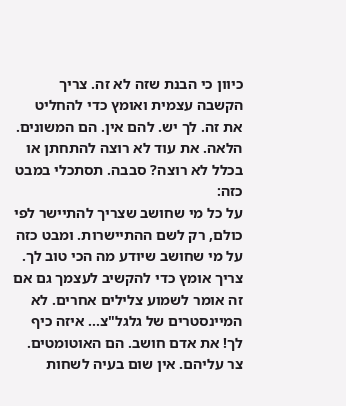כיוון כי הבנת שזה לא זה. צריך הקשבה עצמית ואומץ כדי להחליט את זה. לך יש. להם אין. הם המשונים. הלאה. את עוד לא רוצה להתחתן או בכלל לא רוצה? סבבה. תסתכלי במבט כזה:
על כל מי שחושב שצריך להתיישר לפי כולם, רק לשם ההתיישרות. ומבט כזה
על מי שחושב שיודע מה הכי טוב לך. צריך אומץ כדי להקשיב לעצמך גם אם זה אומר לשמוע צלילים אחרים. לא המיינסטרים של גלגל"צ... איזה כיף לך! את אדם חושב. הם האוטומטים. צר עליהם. אין שום בעיה לשחות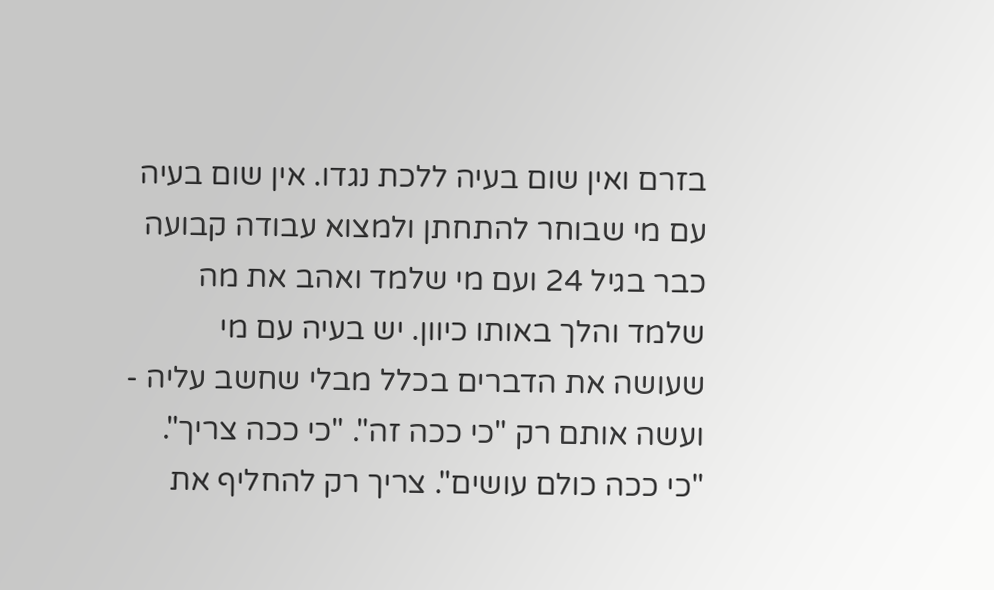בזרם ואין שום בעיה ללכת נגדו. אין שום בעיה עם מי שבוחר להתחתן ולמצוא עבודה קבועה כבר בגיל 24 ועם מי שלמד ואהב את מה שלמד והלך באותו כיוון. יש בעיה עם מי שעושה את הדברים בכלל מבלי שחשב עליה - ועשה אותם רק "כי ככה זה". "כי ככה צריך". "כי ככה כולם עושים". צריך רק להחליף את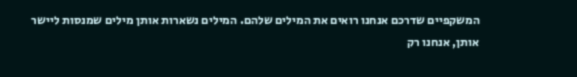המשקפיים שדרכם אנחנו רואים את המילים שלהם. המילים נשארות אותן מילים שמנסות ליישר אותן, אנחנו רק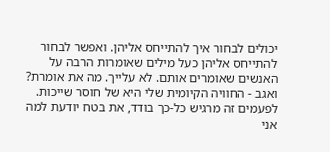יכולים לבחור איך להתייחס אליהן. ואפשר לבחור להתייחס אליהן כעל מילים שאומרות הרבה על האנשים שאומרים אותם. לא עלייך. מה את אומרת? ואגב - החוויה הקיומית שלי היא של חוסר שייכות. לפעמים זה מרגיש כל-כך בודד, את בטח יודעת למה אני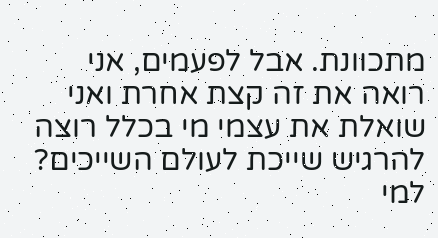מתכוונת. אבל לפעמים, אני רואה את זה קצת אחרת ואני שואלת את עצמי מי בכלל רוצה להרגיש שייכת לעולם השייכים? למי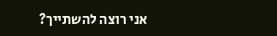אני רוצה להשתייך?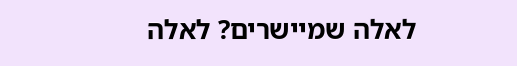לאלה שמיישרים? לאלה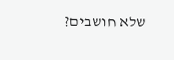שלא חושבים?